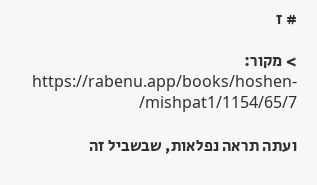# ז

> מקור: https://rabenu.app/books/hoshen-mishpat1/1154/65/7/

ועתה תראה נפלאות, שבשביל זה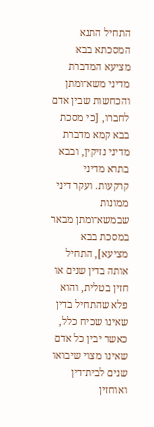התחיל התנא המסכתא בבא מציעא המדברת מדיני משא־ומתן והכחשות שבין אדם לחברו, [כי מסכת בבא קמא מדברת מדיני נזיקין, ובבא בתרא מדיני קרקעות. ועקר דיני ממונות שבמשא־ומתן מבאר במסכת בבא מציעא], התחיל אותה בדין שנים או חזין בטלית, והוא פלא שהתחיל בדין שאינו שכיח כלל, כאשר יבין כל אדם שאינו מצוי שיבואו שנים לבית־דין ואוחזין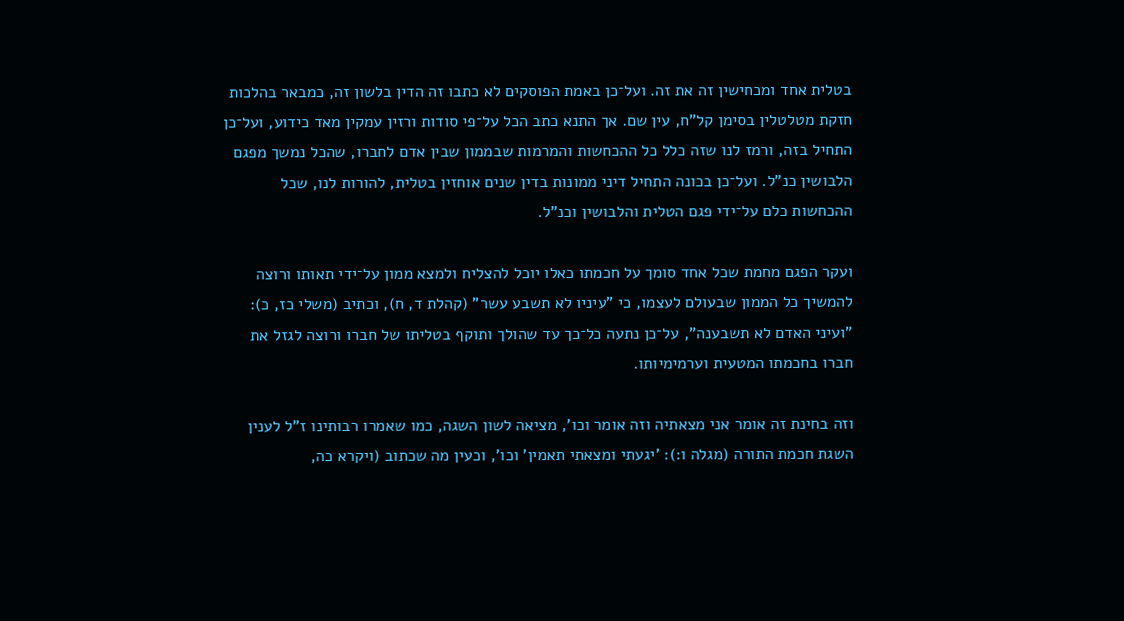בטלית אחד ומכחישין זה את זה. ועל־כן באמת הפוסקים לא כתבו זה הדין בלשון זה, כמבאר בהלכות חזקת מטלטלין בסימן קל"ח, עין שם. אך התנא כתב הכל על־פי סודות ורזין עמקין מאד כידוע, ועל־כן התחיל בזה, ורמז לנו שזה כלל כל ההכחשות והמרמות שבממון שבין אדם לחברו, שהכל נמשך מפגם הלבושין כנ"ל. ועל־כן בכונה התחיל דיני ממונות בדין שנים אוחזין בטלית, להורות לנו, שכל ההכחשות כלם על־ידי פגם הטלית והלבושין וכנ"ל.

ועקר הפגם מחמת שכל אחד סומך על חכמתו כאלו יוכל להצליח ולמצא ממון על־ידי תאותו ורוצה להמשיך כל הממון שבעולם לעצמו, כי "עיניו לא תשבע עשר" (קהלת ד, ח), וכתיב (משלי כז, כ): "ועיני האדם לא תשבענה", על־כן נתעה כל־כך עד שהולך ותוקף בטליתו של חברו ורוצה לגזל את חברו בחכמתו המטעית וערמימיותו.

וזה בחינת זה אומר אני מצאתיה וזה אומר וכו', מציאה לשון השגה, כמו שאמרו רבותינו ז"ל לענין השגת חכמת התורה (מגלה ו:): 'יגעתי ומצאתי תאמין' וכו', וכעין מה שכתוב (ויקרא כה,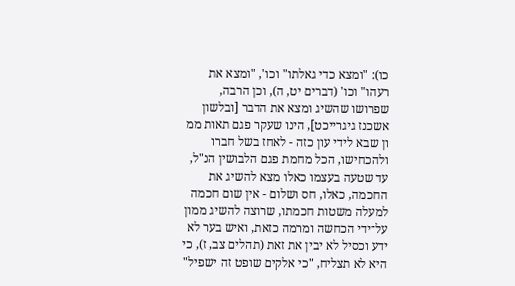כו): "ומצא כדי גאלתו" וכו', "ומצא את רעהו" וכו' (דברים יט, ה), וכן הרבה, שפרושו שהשיג ומצא את הדבר [ובלשון אשכנז גיגרייכט], הינו שעקר פגם תאות ממ ון שבא לידי עון כזה - לאחז בשל חברו ולהכחישו, הכל מחמת פגם הלבושין הנ"ל, עד שטעה בעצמו כאלו מצא להשיג את החכמה, כאלו, חס ושלום - אין שום חכמה למעלה משטות חכמתו, שרוצה להשיג ממון על־ידי הכחשה ומרמה כזאת, ואיש בער לא ידע וכסיל לא יבין את זאת (תהלים צב, ז), כי היא לא תצליח, "כי אלקים שופט זה ישפיל"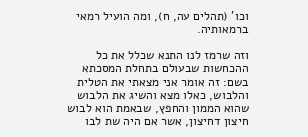וכו' (תהלים עה, ח), ומה הועיל רמאי ברמאותיה.

וזה שרמז לנו התנא שכלל את כל ההכחשות שבעולם בתחלת המסכתא בשם: זה אומר אני מצאתי את הטלית והלבוש, כאלו מצא והשיג את הלבוש שהוא הממון והחפץ, שבאמת הוא לבוש חיצון דחיצון, אשר אם היה שת לבו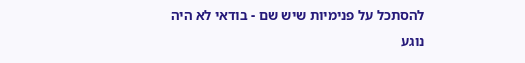להסתכל על פנימיות שיש שם - בודאי לא היה נוגע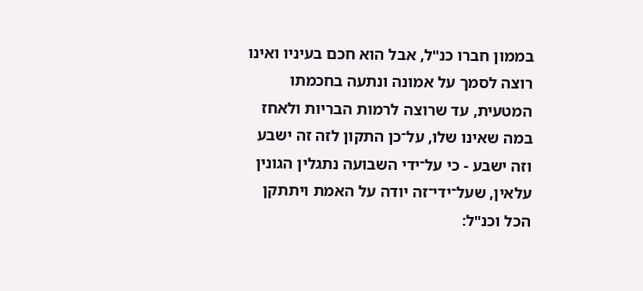בממון חברו כנ"ל, אבל הוא חכם בעיניו ואינו רוצה לסמך על אמונה ונתעה בחכמתו המטעית, עד שרוצה לרמות הבריות ולאחז במה שאינו שלו, על־כן התקון לזה זה ישבע וזה ישבע - כי על־ידי השבועה נתגלין הגונין עלאין, שעל־ידי־זה יודה על האמת ויתתקן הכל וכנ"ל: